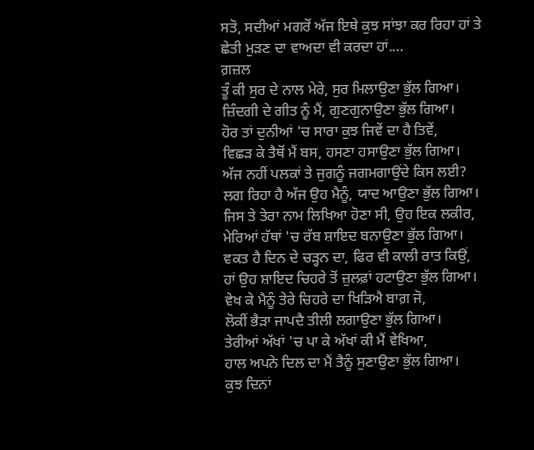ਸਤੋ, ਸਦੀਆਂ ਮਗਰੋਂ ਅੱਜ ਇਥੇ ਕੁਝ ਸਾਂਝਾ ਕਰ ਰਿਹਾ ਹਾਂ ਤੇ ਛੇਤੀ ਮੁੜਣ ਦਾ ਵਾਅਦਾ ਵੀ ਕਰਦਾ ਹਾਂ....
ਗ਼ਜ਼ਲ
ਤੂੰ ਕੀ ਸੁਰ ਦੇ ਨਾਲ ਮੇਰੇ, ਸੁਰ ਮਿਲਾਉਣਾ ਭੁੱਲ ਗਿਆ।
ਜ਼ਿੰਦਗੀ ਦੇ ਗੀਤ ਨੂੰ ਮੈਂ, ਗੁਣਗੁਨਾਉਣਾ ਭੁੱਲ ਗਿਆ।
ਹੋਰ ਤਾਂ ਦੁਨੀਆਂ 'ਚ ਸਾਰਾ ਕੁਝ ਜਿਵੇਂ ਦਾ ਹੈ ਤਿਵੇਂ,
ਵਿਛੜ ਕੇ ਤੈਥੋਂ ਮੈਂ ਬਸ, ਹਸਣਾ ਹਸਾਉਣਾ ਭੁੱਲ ਗਿਆ।
ਅੱਜ ਨਹੀਂ ਪਲਕਾਂ ਤੇ ਜੁਗਨੂੰ ਜਗਮਗਾਉਂਦੇ ਕਿਸ ਲਈ?
ਲਗ ਰਿਹਾ ਹੈ ਅੱਜ ਉਹ ਮੈਨੂੰ, ਯਾਦ ਆਉਣਾ ਭੁੱਲ ਗਿਆ।
ਜਿਸ ਤੇ ਤੇਰਾ ਨਾਮ ਲਿਖਿਆ ਹੋਣਾ ਸੀ, ਉਹ ਇਕ ਲਕੀਰ,
ਮੇਰਿਆਂ ਹੱਥਾਂ 'ਚ ਰੱਬ ਸ਼ਾਇਦ ਬਨਾਉਣਾ ਭੁੱਲ ਗਿਆ।
ਵਕਤ ਹੈ ਦਿਨ ਦੇ ਚੜ੍ਹਨ ਦਾ, ਫਿਰ ਵੀ ਕਾਲੀ ਰਾਤ ਕਿਉਂ,
ਹਾਂ ਉਹ ਸ਼ਾਇਦ ਚਿਹਰੇ ਤੋਂ ਜ਼ੁਲਫ਼ਾਂ ਹਟਾਉਣਾ ਭੁੱਲ ਗਿਆ।
ਵੇਖ ਕੇ ਮੈਨੂੰ ਤੇਰੇ ਚਿਹਰੇ ਦਾ ਖਿੜਿਐ ਬਾਗ਼ ਜੋ,
ਲੋਕੀਂ ਭੈੜਾ ਜਾਪਦੈ ਤੀਲੀ ਲਗਾਉਣਾ ਭੁੱਲ ਗਿਆ।
ਤੇਰੀਆਂ ਅੱਖਾਂ 'ਚ ਪਾ ਕੇ ਅੱਖਾਂ ਕੀ ਮੈਂ ਵੇਖਿਆ,
ਹਾਲ ਅਪਨੇ ਦਿਲ ਦਾ ਮੈਂ ਤੈਨੂੰ ਸੁਣਾਉਣਾ ਭੁੱਲ ਗਿਆ।
ਕੁਝ ਦਿਨਾਂ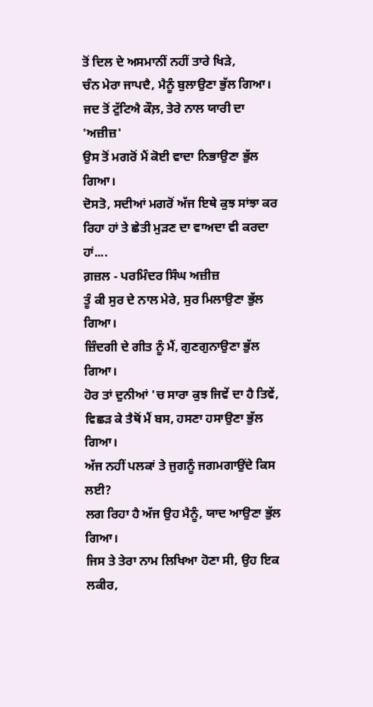ਤੋਂ ਦਿਲ ਦੇ ਅਸਮਾਨੀਂ ਨਹੀਂ ਤਾਰੇ ਖਿੜੇ,
ਚੰਨ ਮੇਰਾ ਜਾਪਦੈ, ਮੈਨੂੰ ਬੁਲਾਉਣਾ ਭੁੱਲ ਗਿਆ।
ਜਦ ਤੋਂ ਟੁੱਟਿਐ ਕੌਲ਼, ਤੇਰੇ ਨਾਲ ਯਾਰੀ ਦਾ 'ਅਜ਼ੀਜ਼'
ਉਸ ਤੋਂ ਮਗਰੋਂ ਮੈਂ ਕੋਈ ਵਾਦਾ ਨਿਭਾਉਣਾ ਭੁੱਲ ਗਿਆ।
ਦੋਸਤੋ, ਸਦੀਆਂ ਮਗਰੋਂ ਅੱਜ ਇਥੇ ਕੁਝ ਸਾਂਝਾ ਕਰ ਰਿਹਾ ਹਾਂ ਤੇ ਛੇਤੀ ਮੁੜਣ ਦਾ ਵਾਅਦਾ ਵੀ ਕਰਦਾ ਹਾਂ....
ਗ਼ਜ਼ਲ - ਪਰਮਿੰਦਰ ਸਿੰਘ ਅਜ਼ੀਜ਼
ਤੂੰ ਕੀ ਸੁਰ ਦੇ ਨਾਲ ਮੇਰੇ, ਸੁਰ ਮਿਲਾਉਣਾ ਭੁੱਲ ਗਿਆ।
ਜ਼ਿੰਦਗੀ ਦੇ ਗੀਤ ਨੂੰ ਮੈਂ, ਗੁਣਗੁਨਾਉਣਾ ਭੁੱਲ ਗਿਆ।
ਹੋਰ ਤਾਂ ਦੁਨੀਆਂ 'ਚ ਸਾਰਾ ਕੁਝ ਜਿਵੇਂ ਦਾ ਹੈ ਤਿਵੇਂ,
ਵਿਛੜ ਕੇ ਤੈਥੋਂ ਮੈਂ ਬਸ, ਹਸਣਾ ਹਸਾਉਣਾ ਭੁੱਲ ਗਿਆ।
ਅੱਜ ਨਹੀਂ ਪਲਕਾਂ ਤੇ ਜੁਗਨੂੰ ਜਗਮਗਾਉਂਦੇ ਕਿਸ ਲਈ?
ਲਗ ਰਿਹਾ ਹੈ ਅੱਜ ਉਹ ਮੈਨੂੰ, ਯਾਦ ਆਉਣਾ ਭੁੱਲ ਗਿਆ।
ਜਿਸ ਤੇ ਤੇਰਾ ਨਾਮ ਲਿਖਿਆ ਹੋਣਾ ਸੀ, ਉਹ ਇਕ ਲਕੀਰ,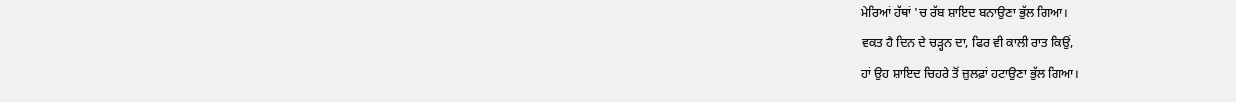ਮੇਰਿਆਂ ਹੱਥਾਂ 'ਚ ਰੱਬ ਸ਼ਾਇਦ ਬਨਾਉਣਾ ਭੁੱਲ ਗਿਆ।
ਵਕਤ ਹੈ ਦਿਨ ਦੇ ਚੜ੍ਹਨ ਦਾ, ਫਿਰ ਵੀ ਕਾਲੀ ਰਾਤ ਕਿਉਂ,
ਹਾਂ ਉਹ ਸ਼ਾਇਦ ਚਿਹਰੇ ਤੋਂ ਜ਼ੁਲਫ਼ਾਂ ਹਟਾਉਣਾ ਭੁੱਲ ਗਿਆ।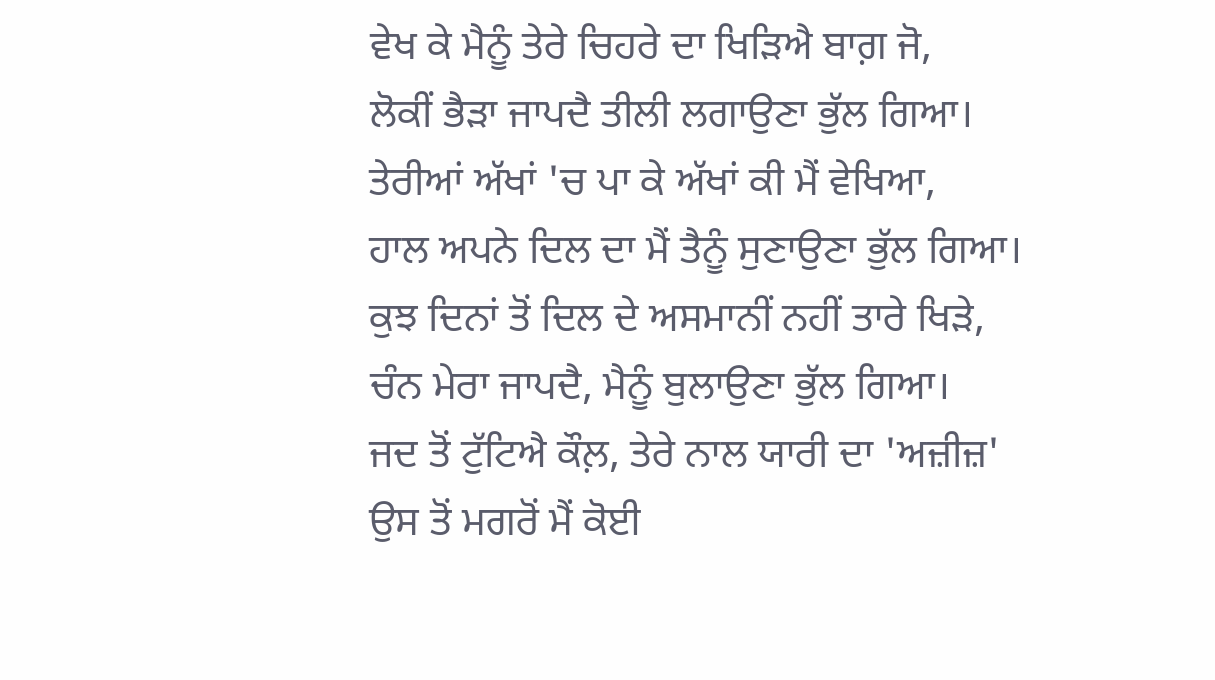ਵੇਖ ਕੇ ਮੈਨੂੰ ਤੇਰੇ ਚਿਹਰੇ ਦਾ ਖਿੜਿਐ ਬਾਗ਼ ਜੋ,
ਲੋਕੀਂ ਭੈੜਾ ਜਾਪਦੈ ਤੀਲੀ ਲਗਾਉਣਾ ਭੁੱਲ ਗਿਆ।
ਤੇਰੀਆਂ ਅੱਖਾਂ 'ਚ ਪਾ ਕੇ ਅੱਖਾਂ ਕੀ ਮੈਂ ਵੇਖਿਆ,
ਹਾਲ ਅਪਨੇ ਦਿਲ ਦਾ ਮੈਂ ਤੈਨੂੰ ਸੁਣਾਉਣਾ ਭੁੱਲ ਗਿਆ।
ਕੁਝ ਦਿਨਾਂ ਤੋਂ ਦਿਲ ਦੇ ਅਸਮਾਨੀਂ ਨਹੀਂ ਤਾਰੇ ਖਿੜੇ,
ਚੰਨ ਮੇਰਾ ਜਾਪਦੈ, ਮੈਨੂੰ ਬੁਲਾਉਣਾ ਭੁੱਲ ਗਿਆ।
ਜਦ ਤੋਂ ਟੁੱਟਿਐ ਕੌਲ਼, ਤੇਰੇ ਨਾਲ ਯਾਰੀ ਦਾ 'ਅਜ਼ੀਜ਼'
ਉਸ ਤੋਂ ਮਗਰੋਂ ਮੈਂ ਕੋਈ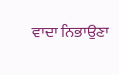ਵਾਦਾ ਨਿਭਾਉਣਾ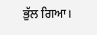ਭੁੱਲ ਗਿਆ।